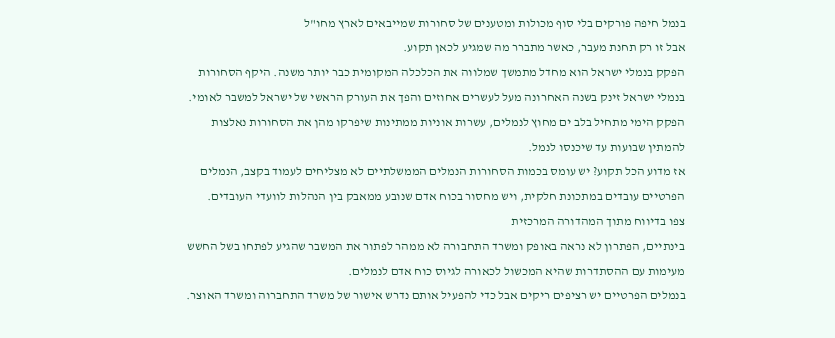בנמל חיפה פורקים בלי סוף מכולות ומטענים של סחורות שמייבאים לארץ מחו"ל
אבל זו רק תחנת מעבר, כאשר מתברר מה שמגיע לכאן תקוע.
הפקק בנמלי ישראל הוא מחדל מתמשך שמלווה את הכלכלה המקומית כבר יותר משנה. היקף הסחורות בנמלי ישראל זינק בשנה האחרונה מעל לעשרים אחוזים והפך את העורק הראשי של ישראל למשבר לאומי.
הפקק הימי מתחיל בלב ים מחוץ לנמלים, עשרות אוניות ממתינות שיפרקו מהן את הסחורות נאלצות להמתין שבועות עד שיכנסו לנמל.
אז מדוע הכל תקוע? יש עומס בכמות הסחורות הנמלים הממשלתיים לא מצליחים לעמוד בקצב, הנמלים הפרטיים עובדים במתכונת חלקית, ויש מחסור בכוח אדם שנובע ממאבק בין הנהלות לוועדי העובדים.
צפו בדיווח מתוך המהדורה המרכזית
בינתיים, הפתרון לא נראה באופק ומשרד התחבורה לא ממהר לפתור את המשבר שהגיע לפתחו בשל החשש מעימות עם ההסתדרות שהיא המכשול לכאורה לגיוס כוח אדם לנמלים.
בנמלים הפרטיים יש רציפים ריקים אבל כדי להפעיל אותם נדרש אישור של משרד התחברוה ומשרד האוצר.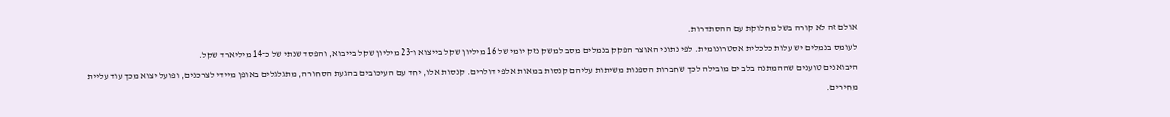אולם זה לא קורה בשל מחלוקת עם ההסתדרות.
לעומס בנמלים יש עלות כלכלית אסטרונומית. לפי נתוני האוצר הפקק בנמלים מסב למשק נזק יומי של 16 מיליון שקל בייצוא ו־23 מיליון שקל בייבוא, והפסד שנתי של כ־14 מיליארד שקל.
היבואנים טוענים שההמתנה בלב ים מובילה לכך שחברות הספנות משיתות עליהם קנסות במאות אלפי דולרים. קנסות אלו, יחד עם העיכובים בהגעת הסחורה, מתגלגלים באופן מיידי לצרכנים, ופועל יצוא מכך עוד עליית מחירים.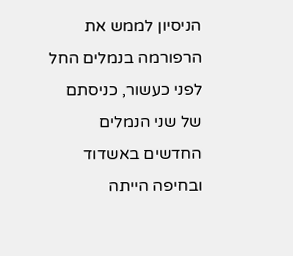הניסיון לממש את הרפורמה בנמלים החל לפני כעשור, כניסתם של שני הנמלים החדשים באשדוד ובחיפה הייתה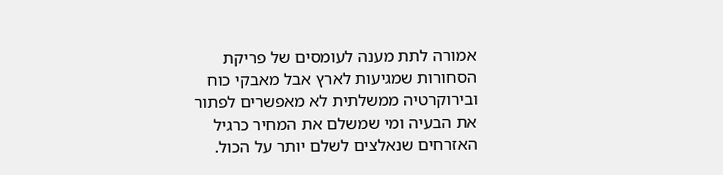אמורה לתת מענה לעומסים של פריקת הסחורות שמגיעות לארץ אבל מאבקי כוח ובירוקרטיה ממשלתית לא מאפשרים לפתור את הבעיה ומי שמשלם את המחיר כרגיל האזרחים שנאלצים לשלם יותר על הכול.